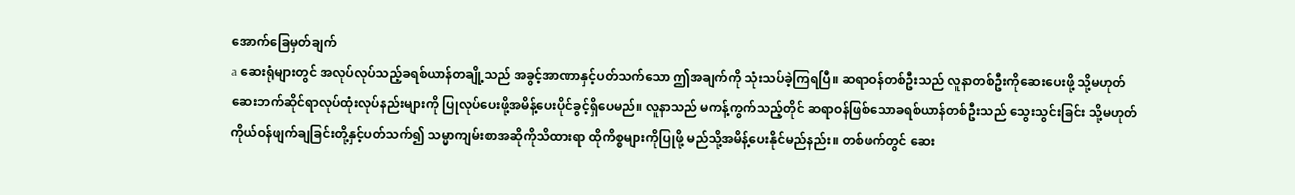အောက်ခြေမှတ်ချက်
a ဆေးရုံများတွင် အလုပ်လုပ်သည့်ခရစ်ယာန်တချို့သည် အခွင့်အာဏာနှင့်ပတ်သက်သော ဤအချက်ကို သုံးသပ်ခဲ့ကြရပြီ။ ဆရာဝန်တစ်ဦးသည် လူနာတစ်ဦးကိုဆေးပေးဖို့ သို့မဟုတ် ဆေးဘက်ဆိုင်ရာလုပ်ထုံးလုပ်နည်းများကို ပြုလုပ်ပေးဖို့အမိန့်ပေးပိုင်ခွင့်ရှိပေမည်။ လူနာသည် မကန့်ကွက်သည့်တိုင် ဆရာဝန်ဖြစ်သောခရစ်ယာန်တစ်ဦးသည် သွေးသွင်းခြင်း သို့မဟုတ် ကိုယ်ဝန်ဖျက်ချခြင်းတို့နှင့်ပတ်သက်၍ သမ္မာကျမ်းစာအဆိုကိုသိထားရာ ထိုကိစ္စများကိုပြုဖို့ မည်သို့အမိန့်ပေးနိုင်မည်နည်း။ တစ်ဖက်တွင် ဆေး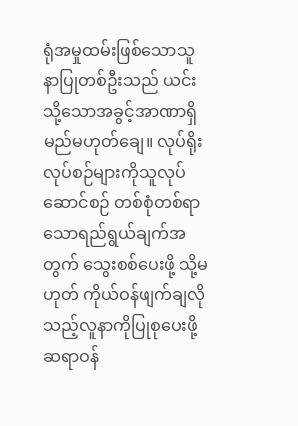ရုံအမှုထမ်းဖြစ်သောသူနာပြုတစ်ဦးသည် ယင်းသို့သောအခွင့်အာဏာရှိမည်မဟုတ်ချေ။ လုပ်ရိုးလုပ်စဉ်များကိုသူလုပ်ဆောင်စဉ် တစ်စုံတစ်ရာသောရည်ရွယ်ချက်အတွက် သွေးစစ်ပေးဖို့ သို့မဟုတ် ကိုယ်ဝန်ဖျက်ချလိုသည့်လူနာကိုပြုစုပေးဖို့ ဆရာဝန်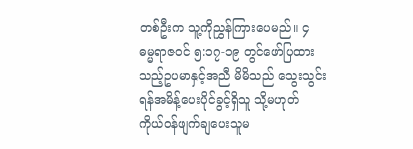တစ်ဦးက သူ့ကိုညွှန်ကြားပေမည်။ ၄ ဓမ္မရာဇဝင် ၅:၁၇-၁၉ တွင်ဖော်ပြထားသည့်ဥပမာနှင့်အညီ မိမိသည် သွေးသွင်းရန်အမိန့်ပေးပိုင်ခွင့်ရှိသူ သို့မဟုတ် ကိုယ်ဝန်ဖျက်ချပေးသူမ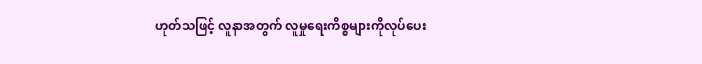ဟုတ်သဖြင့် လူနာအတွက် လူမှုရေးကိစ္စများကိုလုပ်ပေး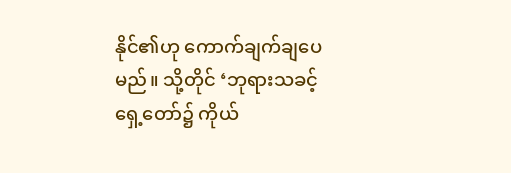နိုင်၏ဟု ကောက်ချက်ချပေမည်။ သို့တိုင် ‘ဘုရားသခင့်ရှေ့တော်၌ ကိုယ်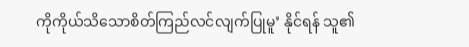ကိုကိုယ်သိသောစိတ်ကြည်လင်လျက်ပြုမူ’ နိုင်ရန် သူ၏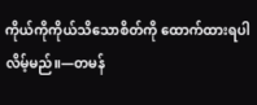ကိုယ်ကိုကိုယ်သိသောစိတ်ကို ထောက်ထားရပါလိမ့်မည်။—တမန်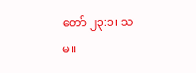တော် ၂၃:၁၊ သမ။